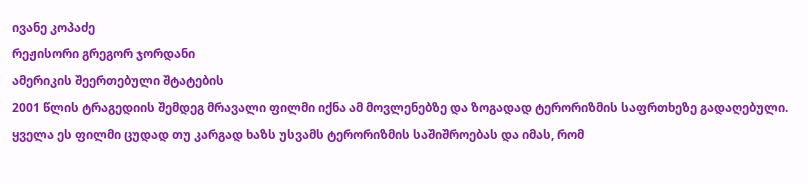ივანე კოპაძე
რეჟისორი გრეგორ ჯორდანი
ამერიკის შეერთებული შტატების
2001 წლის ტრაგედიის შემდეგ მრავალი ფილმი იქნა ამ მოვლენებზე და ზოგადად ტერორიზმის საფრთხეზე გადაღებული. ყველა ეს ფილმი ცუდად თუ კარგად ხაზს უსვამს ტერორიზმის საშიშროებას და იმას, რომ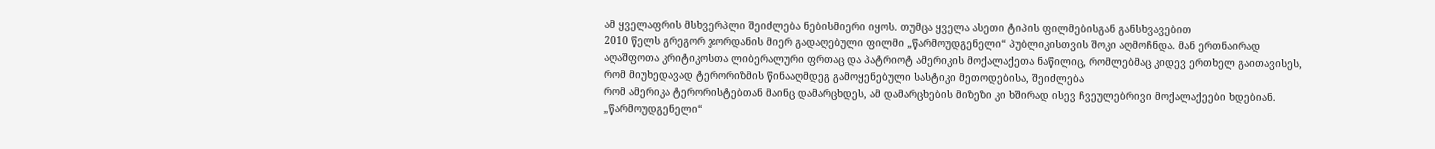ამ ყველაფრის მსხვერპლი შეიძლება ნებისმიერი იყოს. თუმცა ყველა ასეთი ტიპის ფილმებისგან განსხვავებით
2010 წელს გრეგორ ჯორდანის მიერ გადაღებული ფილმი „წარმოუდგენელი“ პუბლიკისთვის შოკი აღმოჩნდა. მან ერთნაირად აღაშფოთა კრიტიკოსთა ლიბერალური ფრთაც და პატრიოტ ამერიკის მოქალაქეთა ნაწილიც, რომლებმაც კიდევ ერთხელ გაითავისეს, რომ მიუხედავად ტერორიზმის წინააღმდეგ გამოყენებული სასტიკი მეთოდებისა, შეიძლება
რომ ამერიკა ტერორისტებთან მაინც დამარცხდეს, ამ დამარცხების მიზეზი კი ხშირად ისევ ჩვეულებრივი მოქალაქეები ხდებიან.
„წარმოუდგენელი“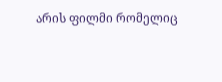არის ფილმი რომელიც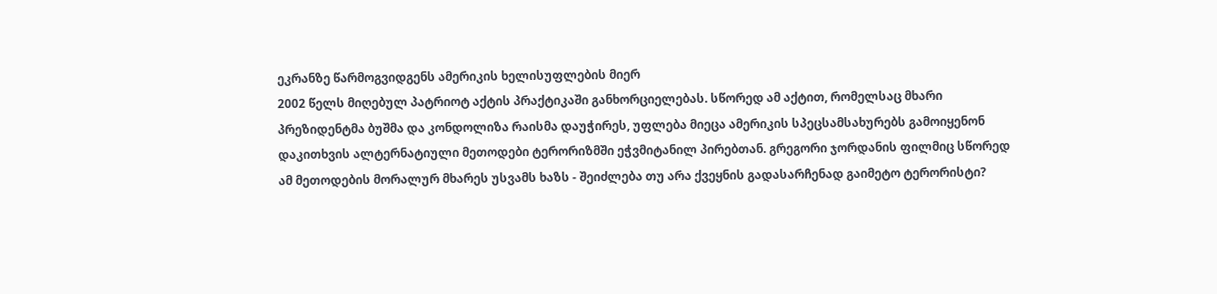ეკრანზე წარმოგვიდგენს ამერიკის ხელისუფლების მიერ
2002 წელს მიღებულ პატრიოტ აქტის პრაქტიკაში განხორციელებას. სწორედ ამ აქტით, რომელსაც მხარი პრეზიდენტმა ბუშმა და კონდოლიზა რაისმა დაუჭირეს, უფლება მიეცა ამერიკის სპეცსამსახურებს გამოიყენონ დაკითხვის ალტერნატიული მეთოდები ტერორიზმში ეჭვმიტანილ პირებთან. გრეგორი ჯორდანის ფილმიც სწორედ ამ მეთოდების მორალურ მხარეს უსვამს ხაზს - შეიძლება თუ არა ქვეყნის გადასარჩენად გაიმეტო ტერორისტი?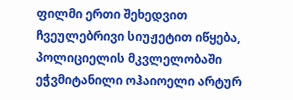ფილმი ერთი შეხედვით ჩვეულებრივი სიუჟეტით იწყება, პოლიციელის მკვლელობაში ეჭვმიტანილი ოჰაიოელი არტურ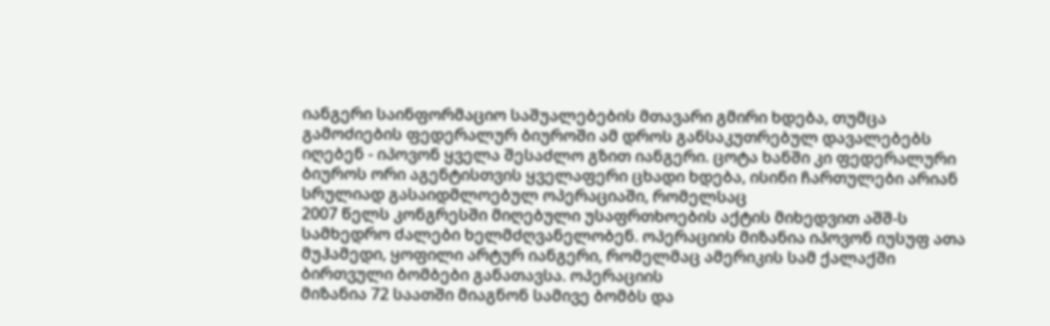იანგერი საინფორმაციო საშუალებების მთავარი გმირი ხდება, თუმცა გამოძიების ფედერალურ ბიუროში ამ დროს განსაკუთრებულ დავალებებს იღებენ - იპოვონ ყველა შესაძლო გზით იანგერი. ცოტა ხანში კი ფედერალური ბიუროს ორი აგენტისთვის ყველაფერი ცხადი ხდება, ისინი ჩართულები არიან სრულიად გასაიდმლოებულ ოპერაციაში, რომელსაც
2007 წელს კონგრესში მიღებული უსაფრთხოების აქტის მიხედვით აშშ-ს სამხედრო ძალები ხელმძღვანელობენ. ოპერაციის მიზანია იპოვონ იუსუფ ათა მუჰამედი, ყოფილი არტურ იანგერი, რომელმაც ამერიკის სამ ქალაქში ბირთვული ბომბები განათავსა. ოპერაციის
მიზანია 72 საათში მიაგნონ სამივე ბომბს და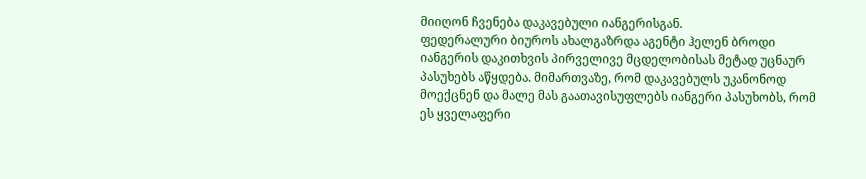მიიღონ ჩვენება დაკავებული იანგერისგან.
ფედერალური ბიუროს ახალგაზრდა აგენტი ჰელენ ბროდი იანგერის დაკითხვის პირველივე მცდელობისას მეტად უცნაურ პასუხებს აწყდება. მიმართვაზე, რომ დაკავებულს უკანონოდ მოექცნენ და მალე მას გაათავისუფლებს იანგერი პასუხობს, რომ ეს ყველაფერი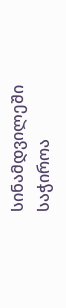სინამდვილეში საჭიროა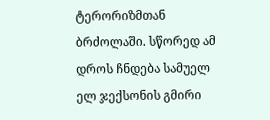ტერორიზმთან ბრძოლაში. სწორედ ამ დროს ჩნდება სამუელ ელ ჯექსონის გმირი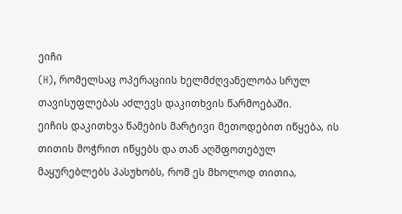ეიჩი
(H), რომელსაც ოპერაციის ხელმძღვანელობა სრულ თავისუფლებას აძლევს დაკითხვის წარმოებაში.
ეიჩის დაკითხვა წამების მარტივი მეთოდებით იწყება, ის თითის მოჭრით იწყებს და თან აღშფოთებულ მაყურებლებს პასუხობს, რომ ეს მხოლოდ თითია,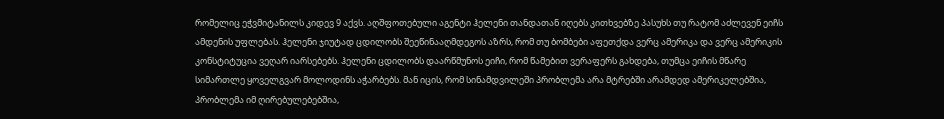რომელიც ეჭვმიტანილს კიდევ 9 აქვს. აღშფოთებული აგენტი ჰელენი თანდათან იღებს კითხვებზე პასუხს თუ რატომ აძლევენ ეიჩს ამდენის უფლებას. ჰელენი ჯიუტად ცდილობს შეეწინააღმდეგოს აზრს, რომ თუ ბომბები აფეთქდა ვერც ამერიკა და ვერც ამერიკის კონსტიტუცია ვეღარ იარსებებს. ჰელენი ცდილობს დაარწმუნოს ეიჩი, რომ წამებით ვერაფერს გახდება, თუმცა ეიჩის მწარე სიმართლე ყოველგვარ მოლოდინს აჭარბებს. მან იცის, რომ სინამდვილეში პრობლემა არა მტრებში არამდედ ამერიკელებშია, პრობლემა იმ ღირებულებებშია,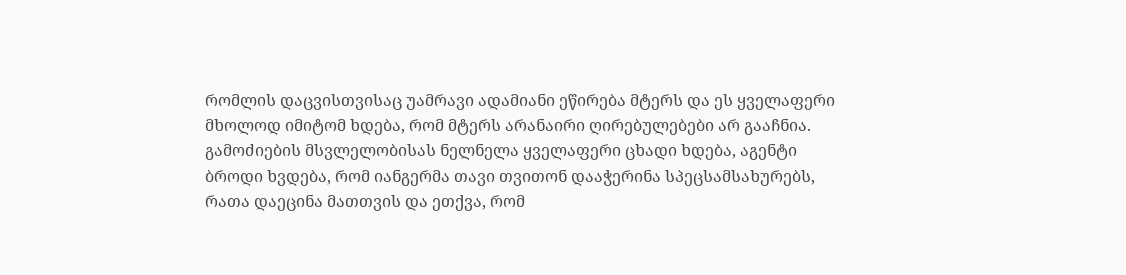რომლის დაცვისთვისაც უამრავი ადამიანი ეწირება მტერს და ეს ყველაფერი მხოლოდ იმიტომ ხდება, რომ მტერს არანაირი ღირებულებები არ გააჩნია.
გამოძიების მსვლელობისას ნელნელა ყველაფერი ცხადი ხდება, აგენტი ბროდი ხვდება, რომ იანგერმა თავი თვითონ დააჭერინა სპეცსამსახურებს, რათა დაეცინა მათთვის და ეთქვა, რომ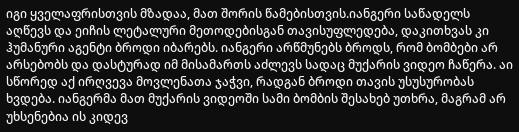იგი ყველაფრისთვის მზადაა, მათ შორის წამებისთვის.იანგერი საწადელს აღწევს და ეიჩის ლეტალური მეთოდებისგან თავისუფლედება, დაკითხვას კი ჰუმანური აგენტი ბროდი იბარებს. იანგერი არწმუნებს ბროდს, რომ ბომბები არ არსებობს და დასტურად იმ მისამართს აძლევს სადაც მუქარის ვიდეო ჩაწერა. აი სწორედ აქ ირღვევა მოვლენათა ჯაჭვი, რადგან ბროდი თავის უსუსურობას ხვდება. იანგერმა მათ მუქარის ვიდეოში სამი ბომბის შესახებ უთხრა, მაგრამ არ უხსენებია ის კიდევ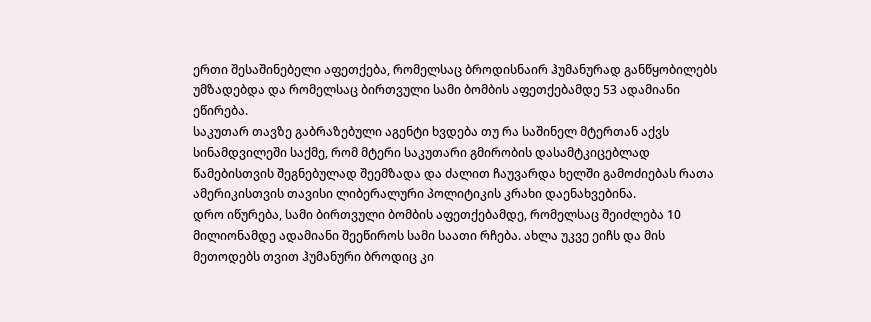ერთი შესაშინებელი აფეთქება, რომელსაც ბროდისნაირ ჰუმანურად განწყობილებს უმზადებდა და რომელსაც ბირთვული სამი ბომბის აფეთქებამდე 53 ადამიანი ეწირება.
საკუთარ თავზე გაბრაზებული აგენტი ხვდება თუ რა საშინელ მტერთან აქვს სინამდვილეში საქმე, რომ მტერი საკუთარი გმირობის დასამტკიცებლად წამებისთვის შეგნებულად შეემზადა და ძალით ჩაუვარდა ხელში გამოძიებას რათა ამერიკისთვის თავისი ლიბერალური პოლიტიკის კრახი დაენახვებინა.
დრო იწურება, სამი ბირთვული ბომბის აფეთქებამდე, რომელსაც შეიძლება 10 მილიონამდე ადამიანი შეეწიროს სამი საათი რჩება. ახლა უკვე ეიჩს და მის მეთოდებს თვით ჰუმანური ბროდიც კი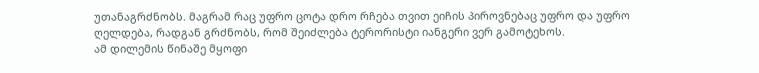უთანაგრძნობს. მაგრამ რაც უფრო ცოტა დრო რჩება თვით ეიჩის პიროვნებაც უფრო და უფრო ღელდება, რადგან გრძნობს, რომ შეიძლება ტერორისტი იანგერი ვერ გამოტეხოს.
ამ დილემის წინაშე მყოფი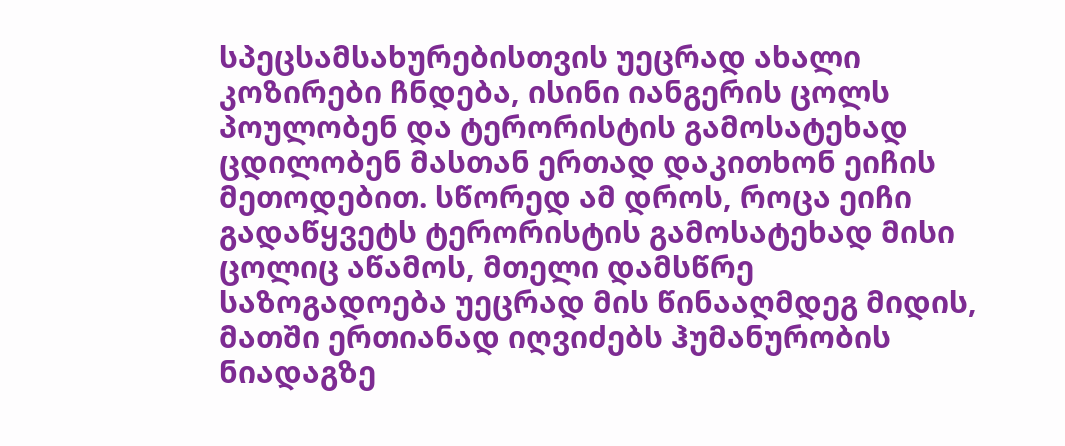სპეცსამსახურებისთვის უეცრად ახალი კოზირები ჩნდება, ისინი იანგერის ცოლს პოულობენ და ტერორისტის გამოსატეხად ცდილობენ მასთან ერთად დაკითხონ ეიჩის მეთოდებით. სწორედ ამ დროს, როცა ეიჩი გადაწყვეტს ტერორისტის გამოსატეხად მისი ცოლიც აწამოს, მთელი დამსწრე საზოგადოება უეცრად მის წინააღმდეგ მიდის, მათში ერთიანად იღვიძებს ჰუმანურობის ნიადაგზე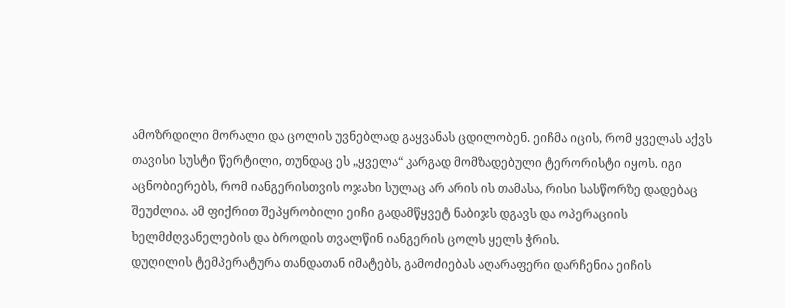ამოზრდილი მორალი და ცოლის უვნებლად გაყვანას ცდილობენ. ეიჩმა იცის, რომ ყველას აქვს თავისი სუსტი წერტილი, თუნდაც ეს „ყველა“ კარგად მომზადებული ტერორისტი იყოს. იგი აცნობიერებს, რომ იანგერისთვის ოჯახი სულაც არ არის ის თამასა, რისი სასწორზე დადებაც შეუძლია. ამ ფიქრით შეპყრობილი ეიჩი გადამწყვეტ ნაბიჯს დგავს და ოპერაციის ხელმძღვანელების და ბროდის თვალწინ იანგერის ცოლს ყელს ჭრის.
დუღილის ტემპერატურა თანდათან იმატებს, გამოძიებას აღარაფერი დარჩენია ეიჩის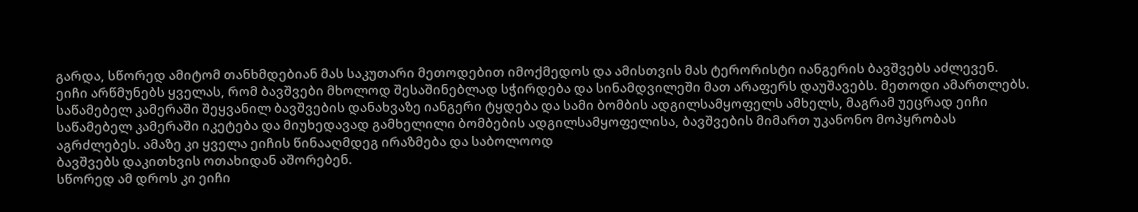გარდა, სწორედ ამიტომ თანხმდებიან მას საკუთარი მეთოდებით იმოქმედოს და ამისთვის მას ტერორისტი იანგერის ბავშვებს აძლევენ. ეიჩი არწმუნებს ყველას, რომ ბავშვები მხოლოდ შესაშინებლად სჭირდება და სინამდვილეში მათ არაფერს დაუშავებს. მეთოდი ამართლებს. საწამებელ კამერაში შეყვანილ ბავშვების დანახვაზე იანგერი ტყდება და სამი ბომბის ადგილსამყოფელს ამხელს, მაგრამ უეცრად ეიჩი საწამებელ კამერაში იკეტება და მიუხედავად გამხელილი ბომბების ადგილსამყოფელისა, ბავშვების მიმართ უკანონო მოპყრობას აგრძლებეს. ამაზე კი ყველა ეიჩის წინააღმდეგ ირაზმება და საბოლოოდ
ბავშვებს დაკითხვის ოთახიდან აშორებენ.
სწორედ ამ დროს კი ეიჩი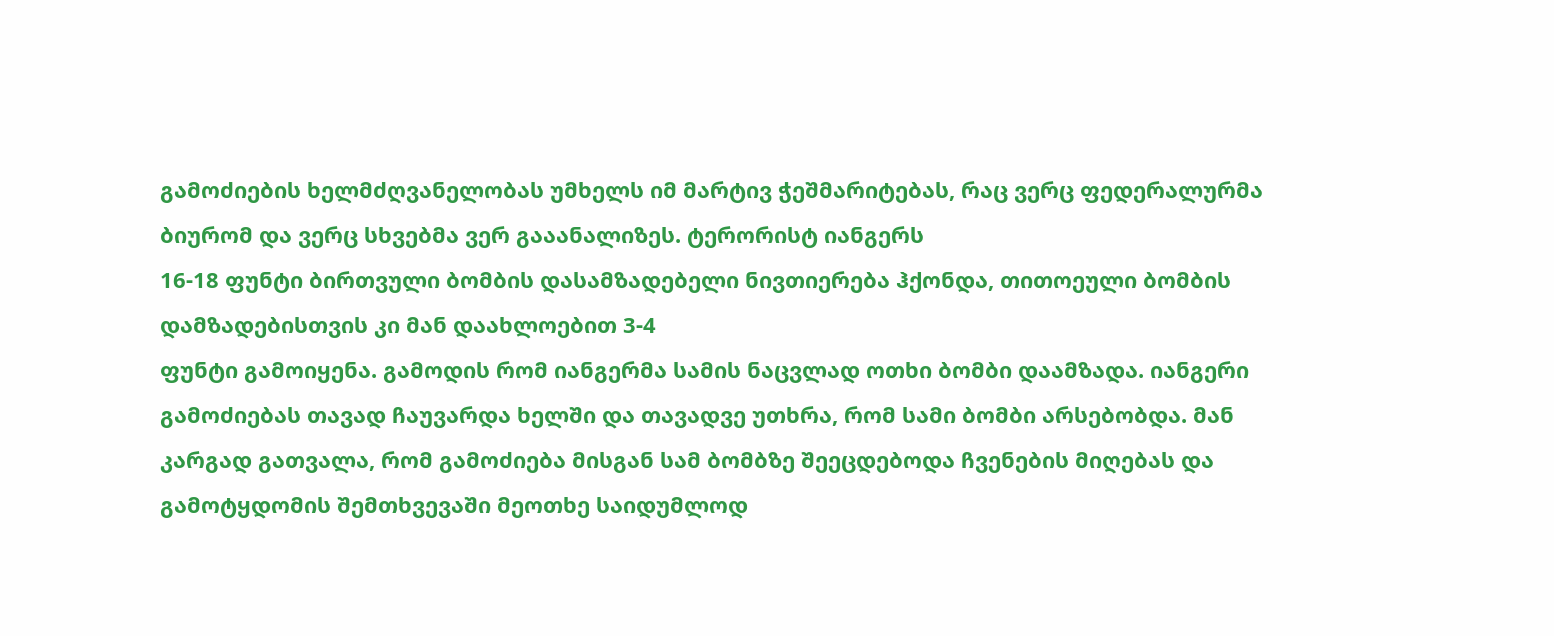გამოძიების ხელმძღვანელობას უმხელს იმ მარტივ ჭეშმარიტებას, რაც ვერც ფედერალურმა ბიურომ და ვერც სხვებმა ვერ გააანალიზეს. ტერორისტ იანგერს
16-18 ფუნტი ბირთვული ბომბის დასამზადებელი ნივთიერება ჰქონდა, თითოეული ბომბის დამზადებისთვის კი მან დაახლოებით 3-4
ფუნტი გამოიყენა. გამოდის რომ იანგერმა სამის ნაცვლად ოთხი ბომბი დაამზადა. იანგერი გამოძიებას თავად ჩაუვარდა ხელში და თავადვე უთხრა, რომ სამი ბომბი არსებობდა. მან კარგად გათვალა, რომ გამოძიება მისგან სამ ბომბზე შეეცდებოდა ჩვენების მიღებას და გამოტყდომის შემთხვევაში მეოთხე საიდუმლოდ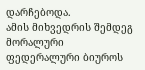დარჩებოდა.
ამის მიხვედრის შემდეგ მორალური ფედერალური ბიუროს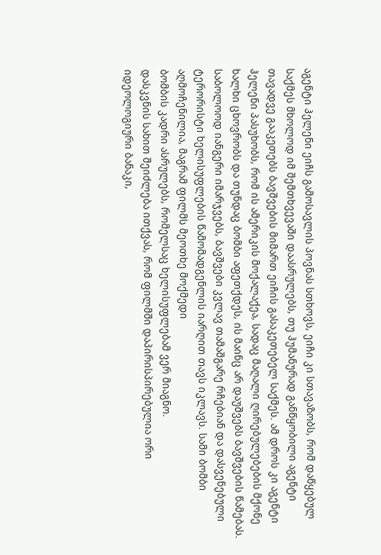აგენტი ჰელენი ეიჩს გამოსავლის პოვნას სთხოვს, ეიჩი კი სთავაზობს, რომ დაწყებულ საქმეს მხოლოდ იმ შემთხვევაში დაასრულებს, თუ ჰუმანურად განწყობილი აგენტი თავადვე გააკეთებს ბავშვების მიმართ ეიჩის გასაკეთებელ საქმეს. ამ დროს კი აგენტი ჰელენი პასუხობს, რომ ის ამერიკის მოქალაქეა, სადაც მაღალი ღირებულებების მქონე ხალხი ცხოვრობს და თუნდაც ბომბი აფეთქდეს, ის მაინც არ დაუშვებს ბავშვების წამებას. საბოლოოდ იანგერი იმარჯვებს, ბავშვები კვლავ თამაშგარე რჩებიან და დასვენებული ტერორისტი ხელისუფლების წამომადგენლის იარღით თავს იკლავს. სამი ბომბი აღმოჩენილია, მაგრამ ფილმს მეოთხე მოქმედი
ბომბის კადრი ასრულებს, რომელსაც ხელისუფლებამ ვერ მიაგნო.
დასკვნის სახით შეიძლება ითქვას, რომ ფილმში დაპირისპირებულია ორი იდეოლოგიური ბანაკი,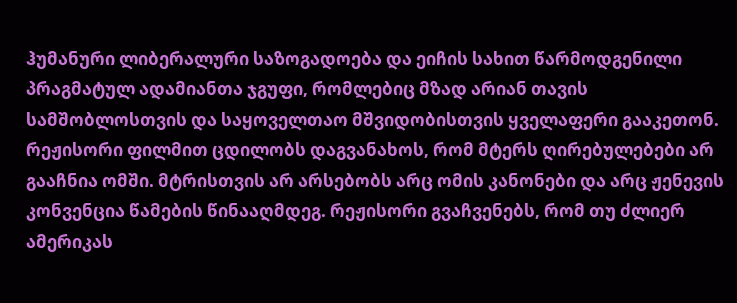ჰუმანური ლიბერალური საზოგადოება და ეიჩის სახით წარმოდგენილი პრაგმატულ ადამიანთა ჯგუფი, რომლებიც მზად არიან თავის სამშობლოსთვის და საყოველთაო მშვიდობისთვის ყველაფერი გააკეთონ. რეჟისორი ფილმით ცდილობს დაგვანახოს, რომ მტერს ღირებულებები არ გააჩნია ომში. მტრისთვის არ არსებობს არც ომის კანონები და არც ჟენევის კონვენცია წამების წინააღმდეგ. რეჟისორი გვაჩვენებს, რომ თუ ძლიერ ამერიკას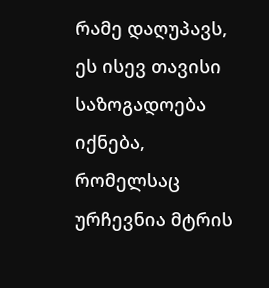რამე დაღუპავს, ეს ისევ თავისი საზოგადოება იქნება, რომელსაც ურჩევნია მტრის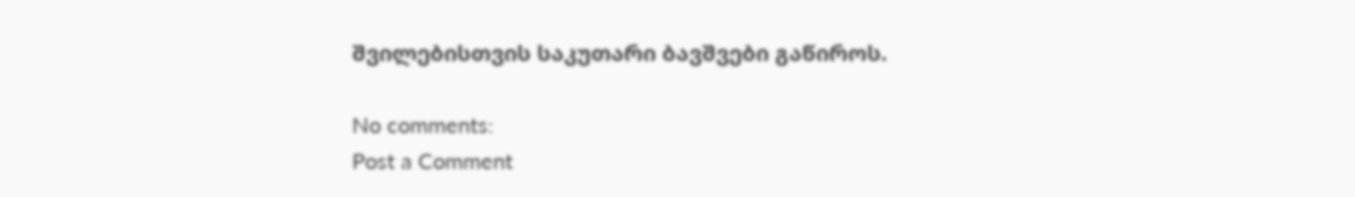შვილებისთვის საკუთარი ბავშვები გაწიროს.

No comments:
Post a Comment